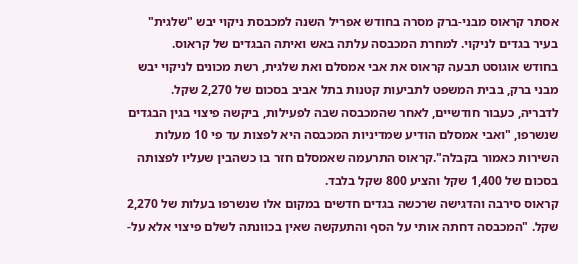אסתר קראוס מבני-ברק מסרה בחודש אפריל השנה למכבסת ניקוי יבש "שלגית" בעיר בגדים לניקוי. למחרת המכבסה עלתה באש ואיתה הבגדים של קראוס.
בחודש אוגוסט תבעה קראוס את אבי אמסלם ואת שלגית, רשת מכונים לניקוי יבש מבני ברק, בבית המשפט לתביעות קטנות בתל אביב בסכום של 2,270 שקל.
לדבריה, כעבור חודשיים, לאחר שהמכבסה שבה לפעילות, ביקשה פיצוי בגין הבגדים שנשרפו, "ואבי אמסלם הודיע שמדיניות המכבסה היא לפצות עד פי 10 מעלות השירות כאמור בקבלה".קראוס התרעמה שאמסלם חזר בו כשהבין שעליו לפצותה בסכום של 1,400 שקל והציע 800 שקל בלבד.
קראוס סירבה והדגישה שרכשה בגדים חדשים במקום אלו שנשרפו בעלות של 2,270 שקל. "המכבסה דחתה אותי על הסף והתעקשה שאין בכוונתה לשלם פיצוי אלא על-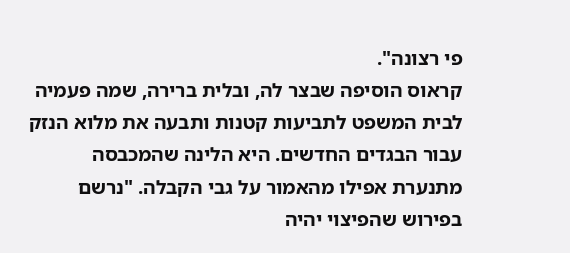פי רצונה".
קראוס הוסיפה שבצר לה, ובלית ברירה, שמה פעמיה לבית המשפט לתביעות קטנות ותבעה את מלוא הנזק עבור הבגדים החדשים. היא הלינה שהמכבסה מתנערת אפילו מהאמור על גבי הקבלה. "נרשם בפירוש שהפיצוי יהיה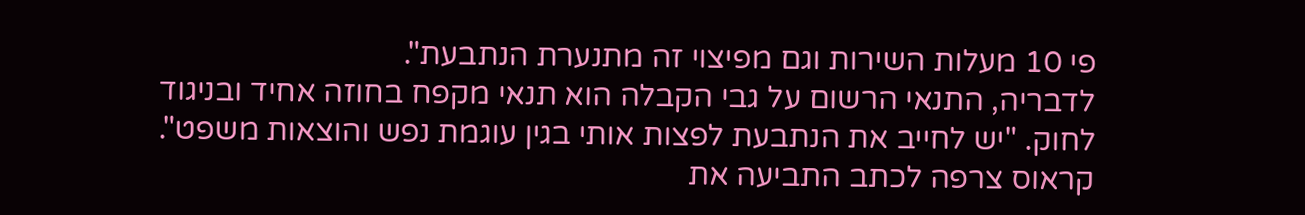פי 10 מעלות השירות וגם מפיצוי זה מתנערת הנתבעת".
לדבריה, התנאי הרשום על גבי הקבלה הוא תנאי מקפח בחוזה אחיד ובניגוד לחוק. "יש לחייב את הנתבעת לפצות אותי בגין עוגמת נפש והוצאות משפט". קראוס צרפה לכתב התביעה את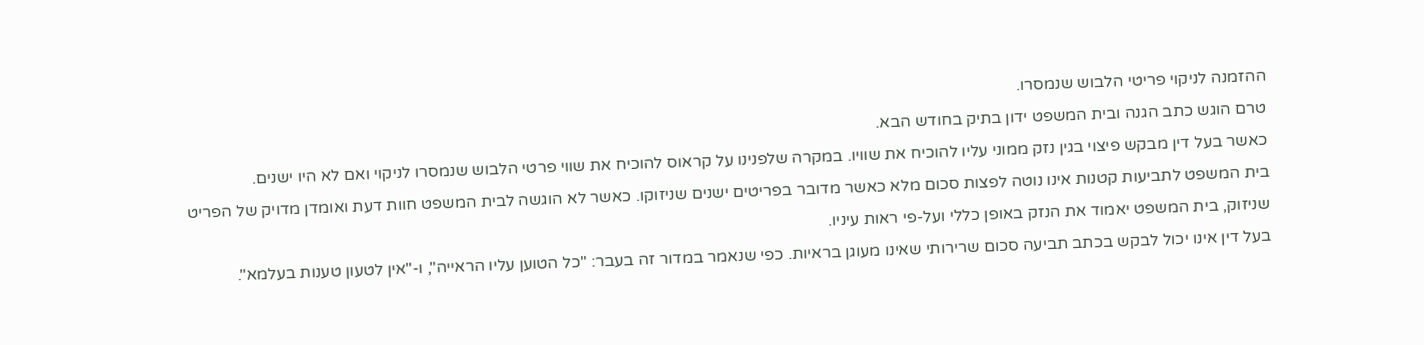ההזמנה לניקוי פריטי הלבוש שנמסרו.
טרם הוגש כתב הגנה ובית המשפט ידון בתיק בחודש הבא.
כאשר בעל דין מבקש פיצוי בגין נזק ממוני עליו להוכיח את שוויו. במקרה שלפנינו על קראוס להוכיח את שווי פרטי הלבוש שנמסרו לניקוי ואם לא היו ישנים.
בית המשפט לתביעות קטנות אינו נוטה לפצות סכום מלא כאשר מדובר בפריטים ישנים שניזוקו. כאשר לא הוגשה לבית המשפט חוות דעת ואומדן מדויק של הפריט שניזוק, בית המשפט יאמוד את הנזק באופן כללי ועל-פי ראות עיניו.
בעל דין אינו יכול לבקש בכתב תביעה סכום שרירותי שאינו מעוגן בראיות. כפי שנאמר במדור זה בעבר: "כל הטוען עליו הראייה", ו-"אין לטעון טענות בעלמא".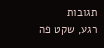תגובות
רגע, שקט פה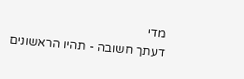מדי
דעתך חשובה - תהיו הראשונים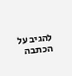להגיב על הכתבה